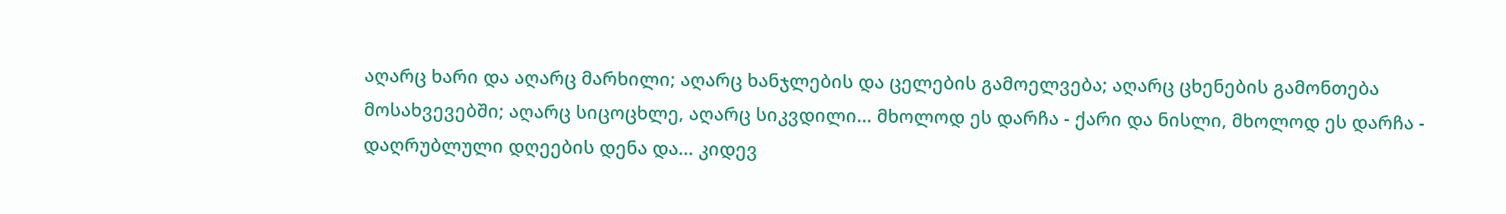აღარც ხარი და აღარც მარხილი; აღარც ხანჯლების და ცელების გამოელვება; აღარც ცხენების გამონთება მოსახვევებში; აღარც სიცოცხლე, აღარც სიკვდილი... მხოლოდ ეს დარჩა - ქარი და ნისლი, მხოლოდ ეს დარჩა - დაღრუბლული დღეების დენა და... კიდევ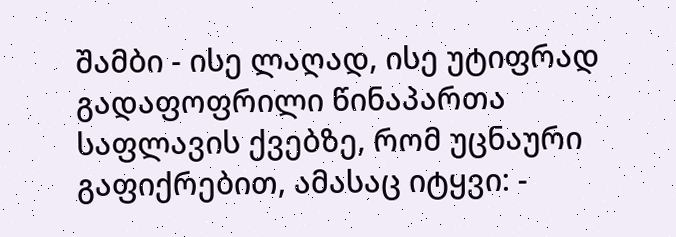შამბი - ისე ლაღად, ისე უტიფრად გადაფოფრილი წინაპართა საფლავის ქვებზე, რომ უცნაური გაფიქრებით, ამასაც იტყვი: -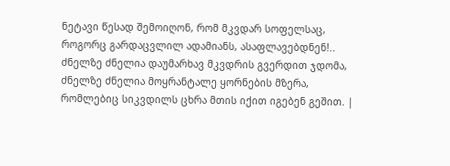ნეტავი წესად შემოიღონ, რომ მკვდარ სოფელსაც, როგორც გარდაცვლილ ადამიანს, ასაფლავებდნენ!.. ძნელზე ძნელია დაუმარხავ მკვდრის გვერდით ჯდომა, ძნელზე ძნელია მოყრანტალე ყორნების მზერა, რომლებიც სიკვდილს ცხრა მთის იქით იგებენ გეშით. |